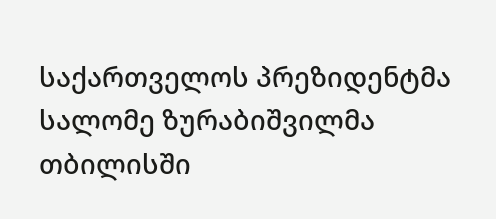საქართველოს პრეზიდენტმა სალომე ზურაბიშვილმა თბილისში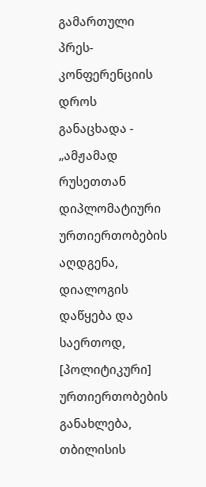გამართული პრეს-კონფერენციის დროს
განაცხადა - „ამჟამად რუსეთთან დიპლომატიური ურთიერთობების აღდგენა, დიალოგის დაწყება და საერთოდ, [პოლიტიკური] ურთიერთობების განახლება, თბილისის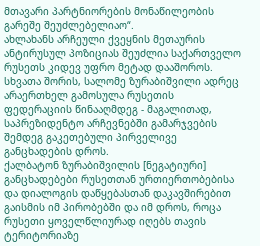მთავარი პარტნიორების მონაწილეობის გარეშე შეუძლებელიაო“.
ახლახანს არჩეული ქვეყნის მეთაურის ანტირუსულ პოზიციას შეუძლია საქართველო რუსეთს კიდევ უფრო მეტად დააშოროს. სხვათა შორის, სალომე ზურაბიშვილი ადრეც არაერთხელ გამოსულა რუსეთის ფედერაციის წინააღმდეგ - მაგალითად, საპრეზიდენტო არჩევნებში გამარჯვების შემდეგ გაკეთებული პირველივე განცხადების დროს.
ქალბატონ ზურაბიშვილის [ნეგატიური] განცხადებები რუსეთთან ურთიერთობებისა და დიალოგის დაწყებასთან დაკავშირებით გაისმის იმ პირობებში და იმ დროს, როცა რუსეთი ყოველწლიურად იღებს თავის ტერიტორიაზე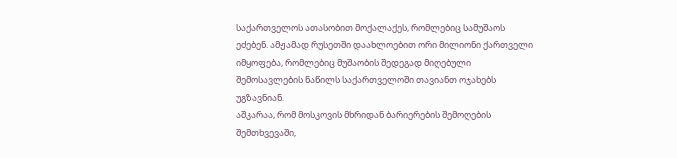საქართველოს ათასობით მოქალაქეს, რომლებიც სამუშაოს ეძებენ. ამჟამად რუსეთში დაახლოებით ორი მილიონი ქართველი იმყოფება, რომლებიც მუშაობის შედეგად მიღებული შემოსავლების ნაწილს საქართველოში თავიანთ ოჯახებს უგზავნიან.
აშკარაა, რომ მოსკოვის მხრიდან ბარიერების შემოღების შემთხვევაში,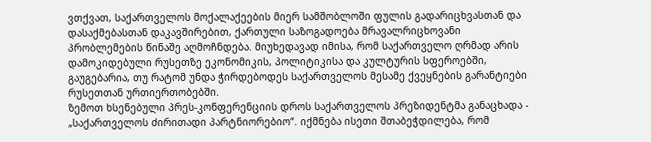ვთქვათ, საქართველოს მოქალაქეების მიერ სამშობლოში ფულის გადარიცხვასთან და დასაქმებასთან დაკავშირებით, ქართული საზოგადოება მრავალრიცხოვანი პრობლემების წინაშე აღმოჩნდება. მიუხედავად იმისა, რომ საქართველო ღრმად არის დამოკიდებული რუსეთზე ეკონომიკის, პოლიტიკისა და კულტურის სფეროებში, გაუგებარია, თუ რატომ უნდა ჭირდებოდეს საქართველოს მესამე ქვეყნების გარანტიები რუსეთთან ურთიერთობებში.
ზემოთ ხსენებული პრეს-კონფერენციის დროს საქართველოს პრეზიდენტმა განაცხადა - „საქართველოს ძირითადი პარტნიორებიო“. იქმნება ისეთი შთაბეჭდილება, რომ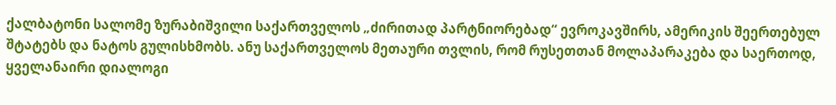ქალბატონი სალომე ზურაბიშვილი საქართველოს „ძირითად პარტნიორებად“ ევროკავშირს, ამერიკის შეერთებულ შტატებს და ნატოს გულისხმობს. ანუ საქართველოს მეთაური თვლის, რომ რუსეთთან მოლაპარაკება და საერთოდ, ყველანაირი დიალოგი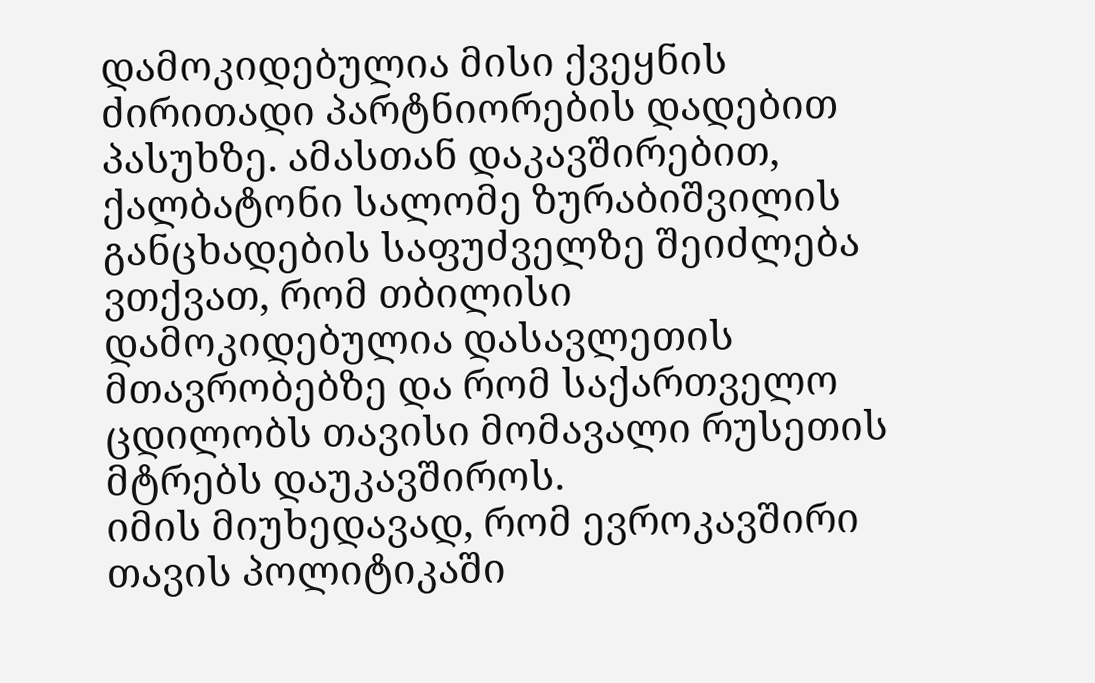დამოკიდებულია მისი ქვეყნის ძირითადი პარტნიორების დადებით პასუხზე. ამასთან დაკავშირებით, ქალბატონი სალომე ზურაბიშვილის განცხადების საფუძველზე შეიძლება ვთქვათ, რომ თბილისი დამოკიდებულია დასავლეთის მთავრობებზე და რომ საქართველო ცდილობს თავისი მომავალი რუსეთის მტრებს დაუკავშიროს.
იმის მიუხედავად, რომ ევროკავშირი თავის პოლიტიკაში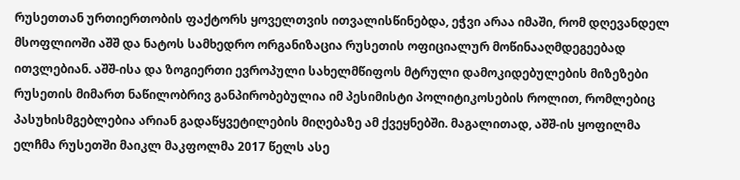რუსეთთან ურთიერთობის ფაქტორს ყოველთვის ითვალისწინებდა, ეჭვი არაა იმაში, რომ დღევანდელ მსოფლიოში აშშ და ნატოს სამხედრო ორგანიზაცია რუსეთის ოფიციალურ მოწინააღმდეგეებად ითვლებიან. აშშ-ისა და ზოგიერთი ევროპული სახელმწიფოს მტრული დამოკიდებულების მიზეზები რუსეთის მიმართ ნაწილობრივ განპირობებულია იმ პესიმისტი პოლიტიკოსების როლით, რომლებიც პასუხისმგებლებია არიან გადაწყვეტილების მიღებაზე ამ ქვეყნებში. მაგალითად, აშშ-ის ყოფილმა ელჩმა რუსეთში მაიკლ მაკფოლმა 2017 წელს ასე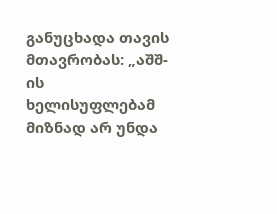განუცხადა თავის მთავრობას: „აშშ-ის ხელისუფლებამ მიზნად არ უნდა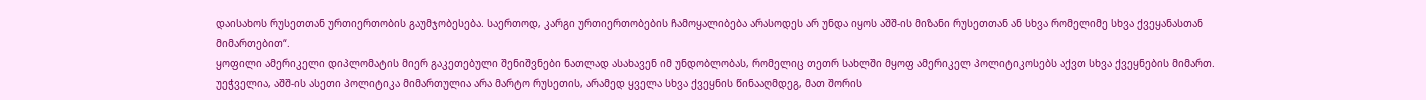დაისახოს რუსეთთან ურთიერთობის გაუმჯობესება. საერთოდ, კარგი ურთიერთობების ჩამოყალიბება არასოდეს არ უნდა იყოს აშშ-ის მიზანი რუსეთთან ან სხვა რომელიმე სხვა ქვეყანასთან მიმართებით“.
ყოფილი ამერიკელი დიპლომატის მიერ გაკეთებული შენიშვნები ნათლად ასახავენ იმ უნდობლობას, რომელიც თეთრ სახლში მყოფ ამერიკელ პოლიტიკოსებს აქვთ სხვა ქვეყნების მიმართ. უეჭველია, აშშ-ის ასეთი პოლიტიკა მიმართულია არა მარტო რუსეთის, არამედ ყველა სხვა ქვეყნის წინააღმდეგ, მათ შორის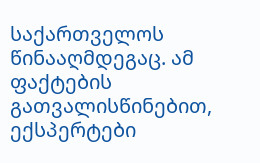საქართველოს წინააღმდეგაც. ამ ფაქტების გათვალისწინებით, ექსპერტები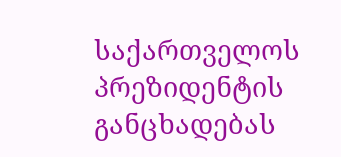საქართველოს პრეზიდენტის განცხადებას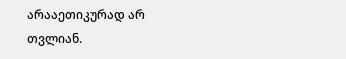არააეთიკურად არ თვლიან.